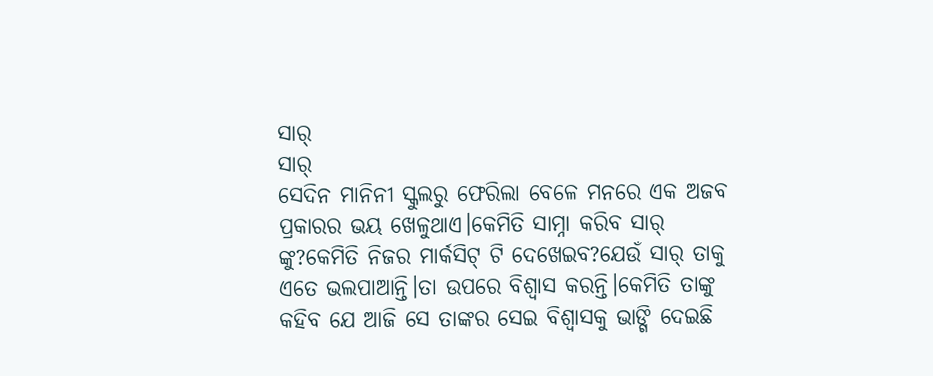ସାର୍
ସାର୍
ସେଦିନ ମାନିନୀ ସ୍କୁଲରୁ ଫେରିଲା ବେଳେ ମନରେ ଏକ ଅଜବ ପ୍ରକାରର ଭୟ ଖେଳୁଥାଏ।କେମିତି ସାମ୍ନା କରିବ ସାର୍ ଙ୍କୁ?କେମିତି ନିଜର ମାର୍କସିଟ୍ ଟି ଦେଖେଇବ?ଯେଉଁ ସାର୍ ତାକୁ ଏତେ ଭଲପାଆନ୍ତି।ତା ଉପରେ ବିଶ୍ବାସ କରନ୍ତି।କେମିତି ତାଙ୍କୁ କହିବ ଯେ ଆଜି ସେ ତାଙ୍କର ସେଇ ବିଶ୍ବାସକୁ ଭାଙ୍ଗି ଦେଇଛି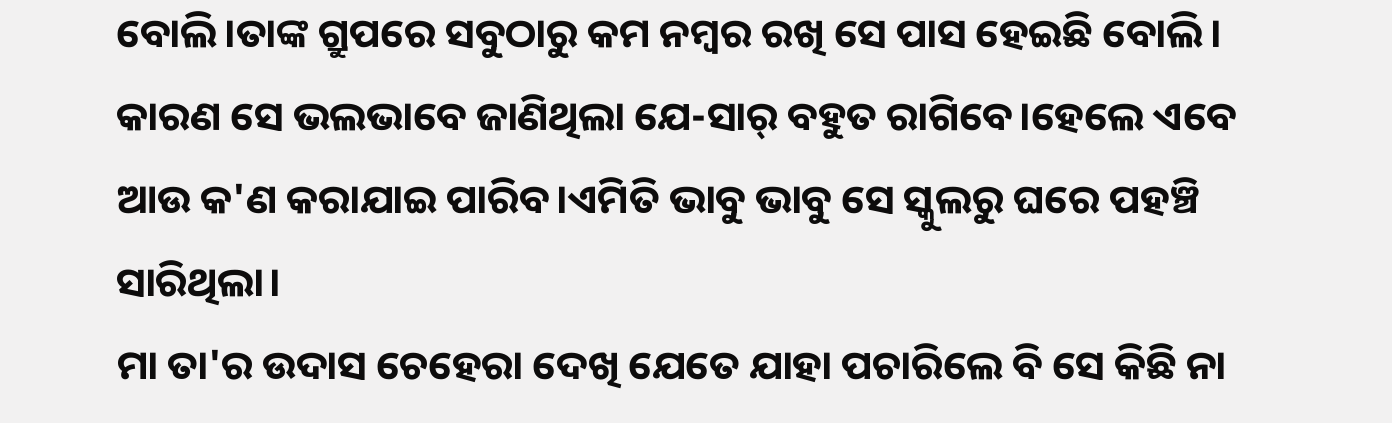ବୋଲି।ତାଙ୍କ ଗ୍ରୁପରେ ସବୁଠାରୁ କମ ନମ୍ବର ରଖି ସେ ପାସ ହେଇଛି ବୋଲି। କାରଣ ସେ ଭଲଭାବେ ଜାଣିଥିଲା ଯେ-ସାର୍ ବହୁତ ରାଗିବେ।ହେଲେ ଏବେ ଆଉ କ'ଣ କରାଯାଇ ପାରିବ।ଏମିତି ଭାବୁ ଭାବୁ ସେ ସ୍କୁଲରୁ ଘରେ ପହଞ୍ଚି ସାରିଥିଲା।
ମା ତା'ର ଉଦାସ ଚେହେରା ଦେଖି ଯେତେ ଯାହା ପଚାରିଲେ ବି ସେ କିଛି ନା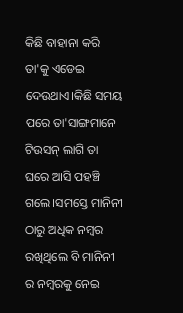କିଛି ବାହାନା କରି ତା'କୁ ଏଡେଇ ଦେଉଥାଏ।କିଛି ସମୟ ପରେ ତା'ସାଙ୍ଗମାନେ ଟିଉସନ୍ ଲାଗି ତା ଘରେ ଆସି ପହଞ୍ଚି ଗଲେ।ସମସ୍ତେ ମାନିନୀ ଠାରୁ ଅଧିକ ନମ୍ବର ରଖିଥିଲେ ବି ମାନିନୀ ର ନମ୍ବରକୁ ନେଇ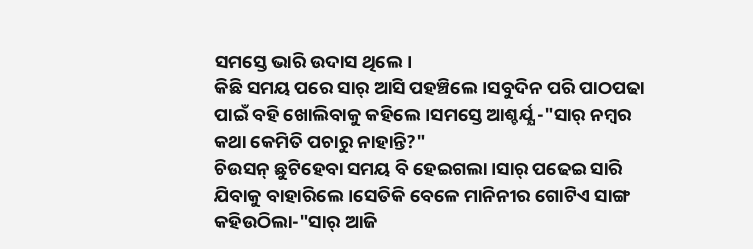ସମସ୍ତେ ଭାରି ଉଦାସ ଥିଲେ।
କିଛି ସମୟ ପରେ ସାର୍ ଆସି ପହଞ୍ଚିଲେ।ସବୁଦିନ ପରି ପାଠପଢା ପାଇଁ ବହି ଖୋଲିବାକୁ କହିଲେ।ସମସ୍ତେ ଆଶ୍ଚର୍ଯ୍ଯ -"ସାର୍ ନମ୍ବର କଥା କେମିତି ପଚାରୁ ନାହାନ୍ତି?"
ଚିଉସନ୍ ଛୁଟିହେବା ସମୟ ବି ହେଇଗଲା।ସାର୍ ପଢେଇ ସାରି ଯିବାକୁ ବାହାରିଲେ।ସେତିକି ବେଳେ ମାନିନୀର ଗୋଟିଏ ସାଙ୍ଗ କହିଉଠିଲା-"ସାର୍ ଆଜି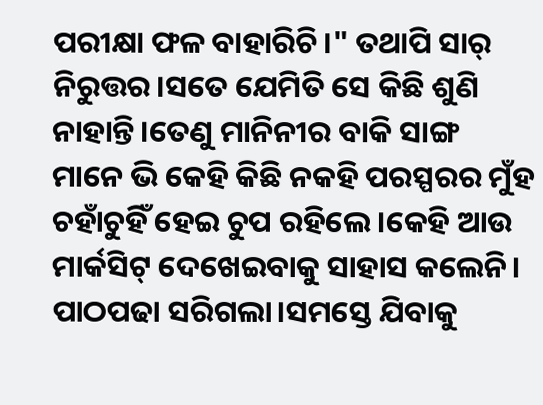ପରୀକ୍ଷା ଫଳ ବାହାରିଚି।" ତଥାପି ସାର୍ ନିରୁତ୍ତର।ସତେ ଯେମିତି ସେ କିଛି ଶୁଣି ନାହାନ୍ତି।ତେଣୁ ମାନିନୀର ବାକି ସାଙ୍ଗ ମାନେ ଭି କେହି କିଛି ନକହି ପରସ୍ପରର ମୁଁହ ଚହାଁଚୁହିଁ ହେଇ ଚୁପ ରହିଲେ।କେହି ଆଉ ମାର୍କସିଟ୍ ଦେଖେଇବାକୁ ସାହାସ କଲେନି।
ପାଠପଢା ସରିଗଲା।ସମସ୍ତେ ଯିବାକୁ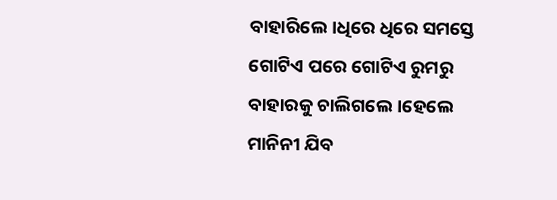ବାହାରିଲେ।ଧିରେ ଧିରେ ସମସ୍ତେ ଗୋଟିଏ ପରେ ଗୋଟିଏ ରୁମରୁ ବାହାରକୁ ଚାଲିଗଲେ।ହେଲେ ମାନିନୀ ଯିବ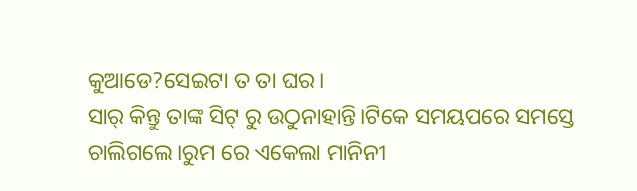କୁଆଡେ?ସେଇଟା ତ ତା ଘର।
ସାର୍ କିନ୍ତୁ ତାଙ୍କ ସିଟ୍ ରୁ ଉଠୁନାହାନ୍ତି।ଟିକେ ସମୟପରେ ସମସ୍ତେ ଚାଲିଗଲେ।ରୁମ ରେ ଏକେଲା ମାନିନୀ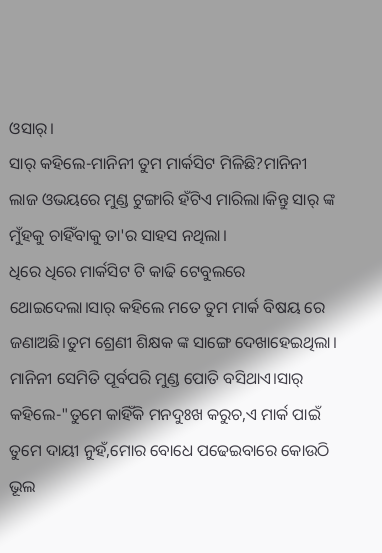ଓସାର୍।
ସାର୍ କହିଲେ-ମାନିନୀ ତୁମ ମାର୍କସିଟ ମିଳିଛି?ମାନିନୀ ଲାଜ ଓଭୟରେ ମୁଣ୍ଡ ଟୁଙ୍ଗାରି ହଁଟିଏ ମାରିଲା।କିନ୍ତୁ ସାର୍ ଙ୍କ ମୁଁହକୁ ଚାହିଁବାକୁ ତା'ର ସାହସ ନଥିଲା।
ଧିରେ ଧିରେ ମାର୍କସିଟ ଟି କାଢି ଟେବୁଲରେ ଥୋଇଦେଲା।ସାର୍ କହିଲେ ମତେ ତୁମ ମାର୍କ ବିଷୟ ରେ ଜଣାଅଛି।ତୁମ ଶ୍ରେଣୀ ଶିକ୍ଷକ ଙ୍କ ସାଙ୍ଗେ ଦେଖାହେଇଥିଲା।
ମାନିନୀ ସେମିତି ପୂର୍ବପରି ମୁଣ୍ଡ ପୋତି ବସିଥାଏ।ସାର୍ କହିଲେ-"ତୁମେ କାହିଁକି ମନଦୁଃଖ କରୁଚ,ଏ ମାର୍କ ପାଇଁ ତୁମେ ଦାୟୀ ନୁହଁ,ମୋର ବୋଧେ ପଢେଇବାରେ କୋଉଠି ଭୂଲ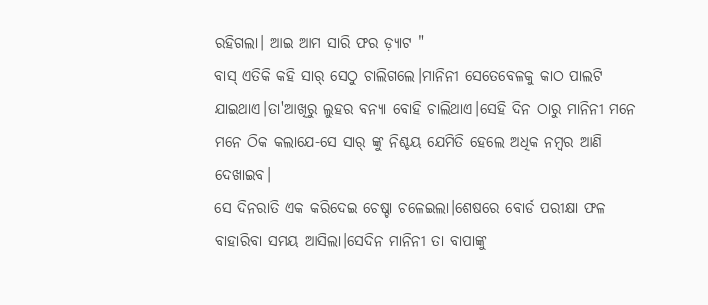ରହିଗଲା। ଆଇ ଆମ ସାରି ଫର ଡ଼୍ୟାଟ "
ବାସ୍ ଏତିକି କହି ସାର୍ ସେଠୁ ଚାଲିଗଲେ।ମାନିନୀ ସେତେବେଳକୁ କାଠ ପାଲଟି ଯାଇଥାଏ।ତା'ଆଖିରୁ ଲୁହର ବନ୍ଯା ବୋହି ଚାଲିଥାଏ।ସେହି ଦିନ ଠାରୁ ମାନିନୀ ମନେ ମନେ ଠିକ କଲାଯେ-ସେ ସାର୍ ଙ୍କୁ ନିଶ୍ଚୟ ଯେମିତି ହେଲେ ଅଧିକ ନମ୍ବର ଆଣି ଦେଖାଇବ।
ସେ ଦିନରାତି ଏକ କରିଦେଇ ଚେଷ୍ଚା ଚଳେଇଲା।ଶେଷରେ ବୋର୍ଡ ପରୀକ୍ଷା ଫଳ ବାହାରିବା ସମୟ ଆସିଲା।ସେଦିନ ମାନିନୀ ତା ବାପାଙ୍କୁ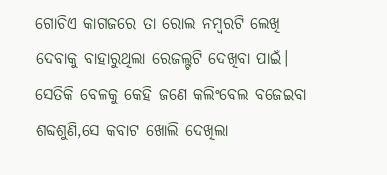ଗୋଚିଏ କାଗଜରେ ତା ରୋଲ ନମ୍ବରଟି ଲେଖି ଦେବାକୁ ବାହାରୁଥିଲା ରେଜଲ୍ଟଟି ଦେଖିବା ପାଇଁ।
ସେତିକି ବେଳକୁ କେହି ଜଣେ କଲିଂବେଲ ବଜେଇବା ଶବ୍ଦଶୁଣି,ସେ କବାଟ ଖୋଲି ଦେଖିଲା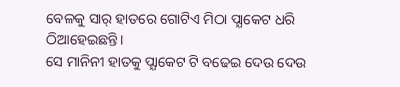ବେଳକୁ ସାର୍ ହାତରେ ଗୋଟିଏ ମିଠା ପ୍ଯାକେଟ ଧରି ଠିଆହେଇଛନ୍ତି।
ସେ ମାନିନୀ ହାତକୁ ପ୍ଯାକେଟ ଟି ବଢେଇ ଦେଉ ଦେଉ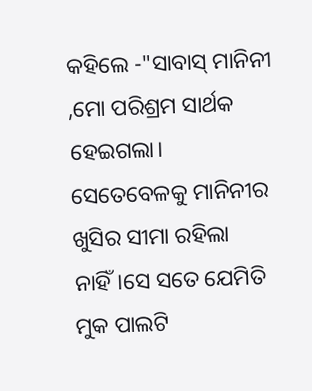କହିଲେ -"ସାବାସ୍ ମାନିନୀ ,ମୋ ପରିଶ୍ରମ ସାର୍ଥକ ହେଇଗଲା।
ସେତେବେଳକୁ ମାନିନୀର ଖୁସିର ସୀମା ରହିଲା ନାହିଁ।ସେ ସତେ ଯେମିତି ମୁକ ପାଲଟି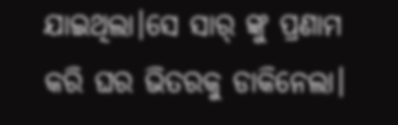ଯାଇଥିଲା।ସେ ସାର୍ ଙ୍କୁ ପ୍ରଣାମ କରି ଘର ଭିତରକୁ ଡାକିନେଲା।